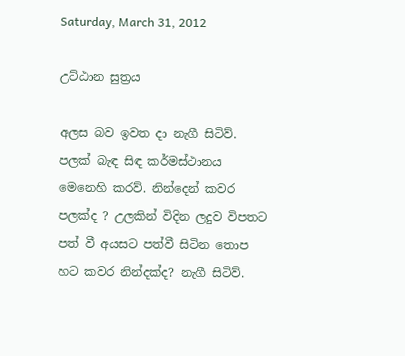Saturday, March 31, 2012

උට්ඨාන සුත්‍රය

අලස බව ඉවත දා නැගී සිටිව්. පලක් බැඳ සිඳ කර්මස්ථානය මෙනෙහි කරව්. නින්දෙන් කවර පලක්ද ? උලකින් විදින ලදුව විපතට පත් වී අයසට පත්වී සිටින තොප හට කවර නින්දක්ද? නැගී සිටිව්.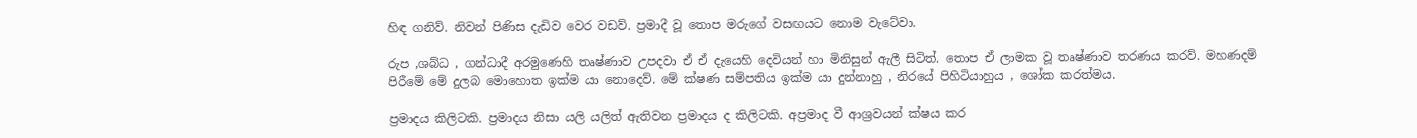හිඳ ගනිව්. නිවන් පිණිස දැඩිව වෙර වඩව්. ප්‍රමාදී වූ තොප මරුගේ වසඟයට නොම වැටේවා.

රුප ,ශබ්ධ , ගන්ධාදී අරමුණෙහි තෘෂ්ණාව උපදවා ඒ ඒ දැයෙහි දෙවියන් හා මිනිසුන් ඇලී සිටිත්. තොප ඒ ලාමක වූ තෘෂ්ණාව තරණය කරව්. මහණදම් පිරීමේ මේ දුලබ මොහොත ඉක්ම යා නොදෙව්. මේ ක්ෂණ සම්පතිය ඉක්ම යා දුන්නාහු , නිරයේ පිහිටියාහුය , ශෝක කරත්මය.

ප්‍රමාදය කිලිටකි. ප්‍රමාදය නිසා යලි යලිත් ඇතිවන ප්‍රමාදය ද කිලිටකි. අප්‍රමාද වී ආශ්‍රවයන් ක්ෂය කර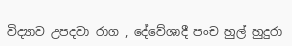විද්‍යාව උපදවා රාග , දේවේශාදී පංච හුල් හුදුරා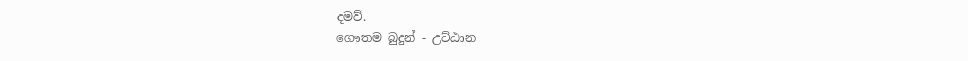දමව්.
ගෞතම බුදුන් - උට්ඨාන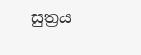සුත්‍රය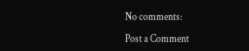No comments:

Post a Comment